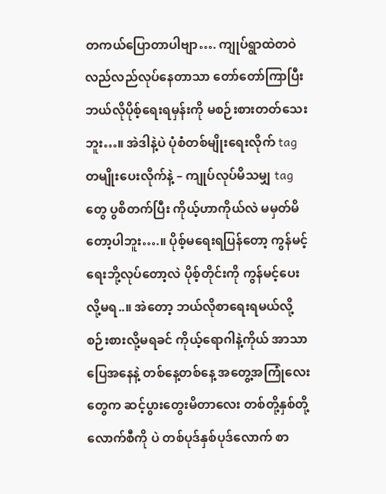တကယ်ပြောတာပါဗျာ…. ကျုပ်ရွာထဲတဝဲလည်လည်လုပ်နေတာသာ တော်တော်ကြာပြီး ဘယ်လိုပိုစ့်ရေးရမှန်းကို မစဉ်းစားတတ်သေးဘူး…။ အဲဒါနဲ့ပဲ ပုံစံတစ်မျိုးရေးလိုက် tag တမျိုးပေးလိုက်နဲ့ – ကျုပ်လုပ်မိသမျှ tag တွေ ပွစိတက်ပြီး ကိုယ့်ဟာကိုယ်လဲ မမှတ်မိတော့ပါဘူး….။ ပိုစ့်မရေးရပြန်တော့ ကွန်မင့်ရေးဘို့လုပ်တော့လဲ ပိုစ့်တိုင်းကို ကွန်မင့်ပေးလို့မရ..။ အဲတော့ ဘယ်လိုစာရေးရမယ်လို့ စဉ်းစားလို့မရခင် ကိုယ့်ရောဂါနဲ့ကိုယ် အာသာပြေအနေနဲ့ တစ်နေ့တစ်နေ့ အတွေ့အကြုံလေးတွေက ဆင့်ပွားတွေးမိတာလေး တစ်တို့နှစ်တို့လောက်စီကို ပဲ တစ်ပုဒ်နှစ်ပုဒ်လောက် စာ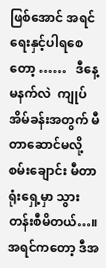ဖြစ်အောင် အရင်ရေးနှင့်ပါရစေတော့ ……   ဒီနေ့မနက်လဲ  ကျုပ်အိမ်ခန်းအတွက် မီတာဆောင်မလို့ စမ်းချောင်း မီတာရုံးရှေ့မှာ သွားတန်းစီမိတယ်…။ အရင်ကတော့ ဒီအ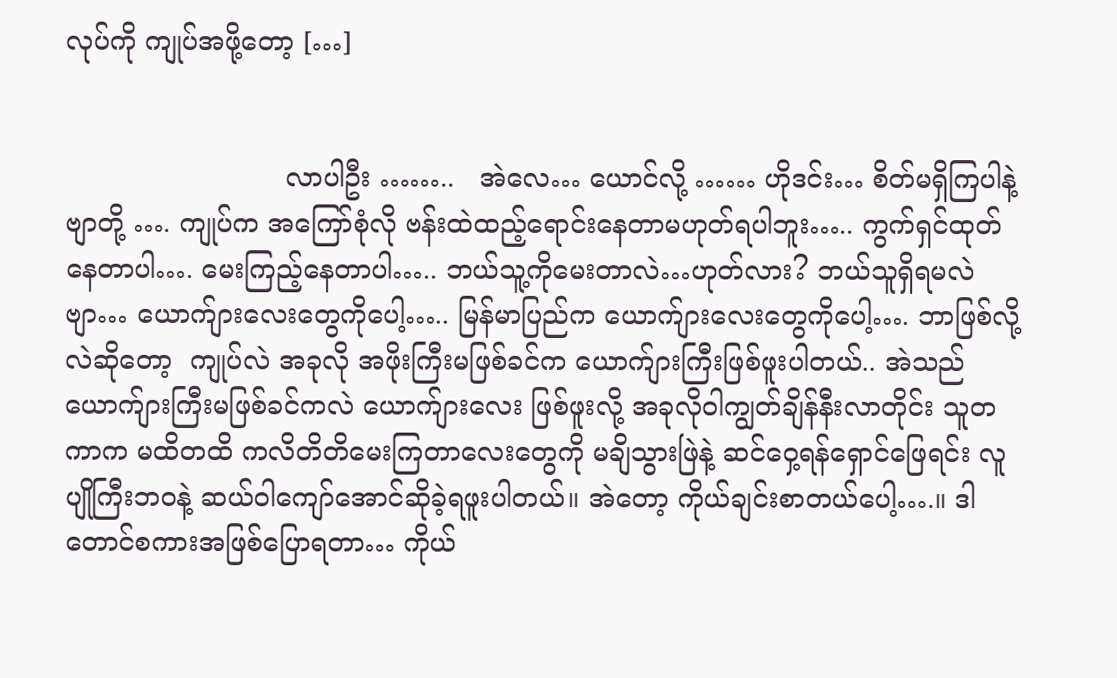လုပ်ကို ကျုပ်အဖို့တော့ […]


                          လာပါဦး ……..   အဲလေ… ယောင်လို့ …… ဟိုဒင်း… စိတ်မရှိကြပါနဲ့ ဗျာတို့ …. ကျုပ်က အကြော်စုံလို ဗန်းထဲထည့်ရောင်းနေတာမဟုတ်ရပါဘူး….. ကွက်ရှင်ထုတ်နေတာပါ…. မေးကြည့်နေတာပါ….. ဘယ်သူ့ကိုမေးတာလဲ…ဟုတ်လား? ဘယ်သူရှိရမလဲဗျာ… ယောက်ျားလေးတွေကိုပေါ့….. မြန်မာပြည်က ယောက်ျားလေးတွေကိုပေါ့…. ဘာဖြစ်လို့လဲဆိုတော့  ကျုပ်လဲ အခုလို အဖိုးကြီးမဖြစ်ခင်က ယောက်ျားကြီးဖြစ်ဖူးပါတယ်.. အဲသည် ယောက်ျားကြီးမဖြစ်ခင်ကလဲ ယောက်ျားလေး ဖြစ်ဖူးလို့ အခုလိုဝါကျွတ်ချိန်နီးလာတိုင်း သူတကာက မထိတထိ ကလိတိတိမေးကြတာလေးတွေကို မချိသွားဖြဲနဲ့ ဆင်ဝှေ့ရန်ရှောင်ဖြေရင်း လူပျိုကြီးဘဝနဲ့ ဆယ်ဝါကျော်အောင်ဆိုခဲ့ရဖူးပါတယ်။ အဲတော့ ကိုယ်ချင်းစာတယ်ပေါ့….။ ဒါတောင်စကားအဖြစ်ပြောရတာ… ကိုယ်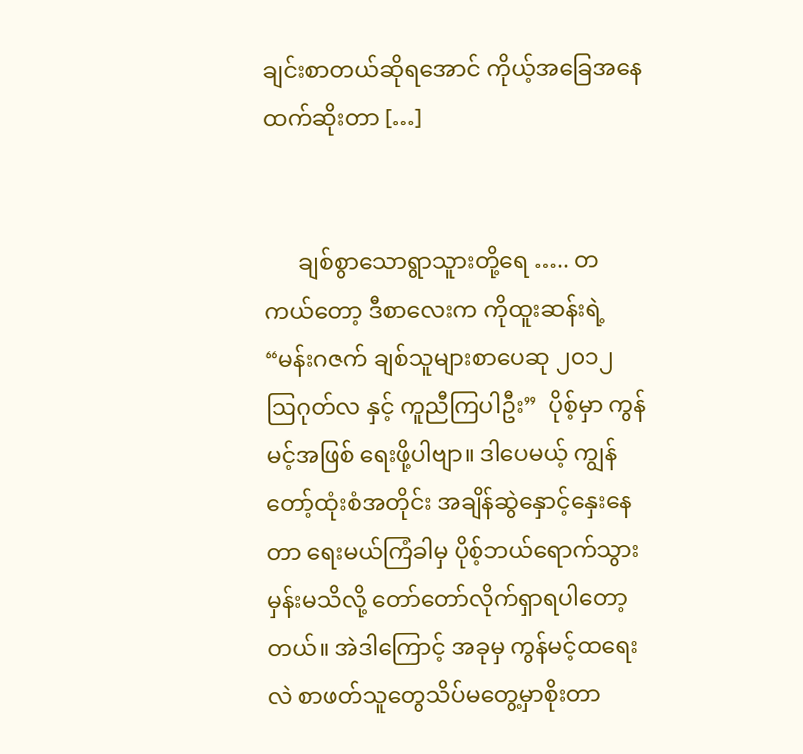ချင်းစာတယ်ဆိုရအောင် ကိုယ့်အခြေအနေထက်ဆိုးတာ […]


      ချစ်စွာသောရွာသူားတို့ရေ ….. တကယ်တော့ ဒီစာလေးက ကိုထူးဆန်းရဲ့ “မန်းဂဇက် ချစ်သူများစာပေဆု ၂၀၁၂ ဩဂုတ်လ နှင့် ကူညီကြပါဦး”  ပိုစ့်မှာ ကွန်မင့်အဖြစ် ရေးဖို့ပါဗျာ။ ဒါပေမယ့် ကျွန်တော့်ထုံးစံအတိုင်း အချိန်ဆွဲနှောင့်နှေးနေတာ ရေးမယ်ကြံခါမှ ပိုစ့်ဘယ်ရောက်သွားမှန်းမသိလို့ တော်တော်လိုက်ရှာရပါတော့တယ်။ အဲဒါကြောင့် အခုမှ ကွန်မင့်ထရေးလဲ စာဖတ်သူတွေသိပ်မတွေ့မှာစိုးတာ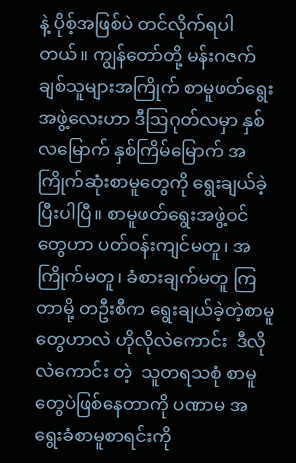နဲ့ ပိုစ့်အဖြစ်ပဲ တင်လိုက်ရပါတယ်။ ကျွန်တော်တို့ မန်းဂဇက်ချစ်သူများအကြိုက် စာမူဖတ်ရွေးအဖွဲ့လေးဟာ ဒီဩဂုတ်လမှာ နှစ်လမြောက် နှစ်ကြိမ်မြောက် အကြိုက်ဆုံးစာမူတွေကို ရွေးချယ်ခဲ့ပြီးပါပြီ။ စာမူဖတ်ရွေးအဖွဲ့ဝင်တွေဟာ ပတ်ဝန်းကျင်မတူ၊ အကြိုက်မတူ၊ ခံစားချက်မတူ ကြတာမို့ တဦးစီက ရွေးချယ်ခဲ့တဲ့စာမူတွေဟာလဲ ဟိုလိုလဲကောင်း  ဒီလိုလဲကောင်း တဲ့  သူတရသစုံ စာမူတွေပဲဖြစ်နေတာကို ပဏာမ အရွေးခံစာမူစာရင်းကို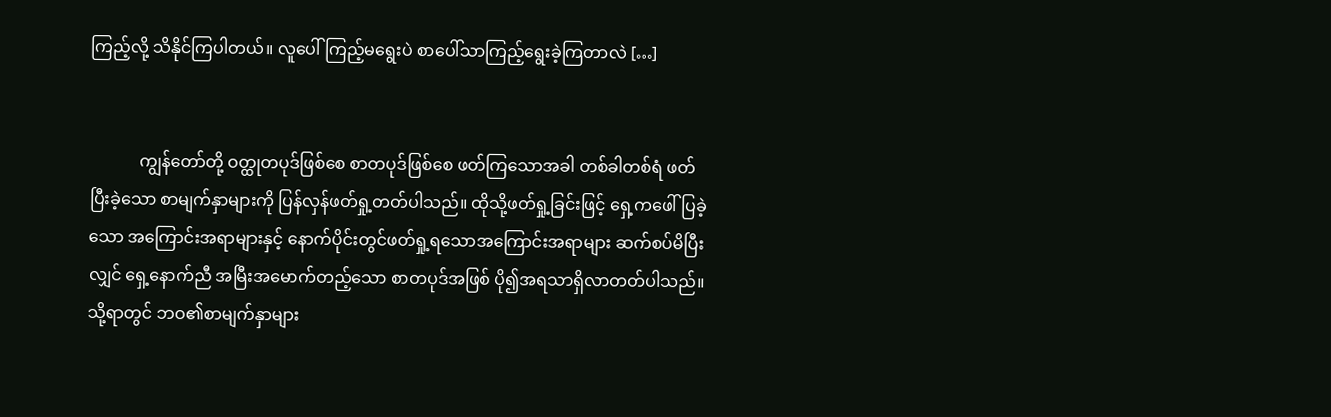ကြည့်လို့ သိနိုင်ကြပါတယ်။ လူပေါ်ကြည့်မရွေးပဲ စာပေါ်သာကြည့်ရွေးခဲ့ကြတာလဲ […]


            ကျွန်တော်တို့ ဝတ္ထုတပုဒ်ဖြစ်စေ စာတပုဒ်ဖြစ်စေ ဖတ်ကြသောအခါ တစ်ခါတစ်ရံ ဖတ်ပြီးခဲ့သော စာမျက်နှာများကို ပြန်လှန်ဖတ်ရှု့တတ်ပါသည်။ ထိုသို့ဖတ်ရှု့ခြင်းဖြင့် ရှေ့ကဖေါ်ပြခဲ့သော အကြောင်းအရာများနှင့် နောက်ပိုင်းတွင်ဖတ်ရှု့ရသောအကြောင်းအရာများ ဆက်စပ်မိပြီးလျှင် ရှေ့နောက်ညီ အမြီးအမောက်တည့်သော စာတပုဒ်အဖြစ် ပို၍အရသာရှိလာတတ်ပါသည်။ သို့ရာတွင် ဘဝ၏စာမျက်နှာများ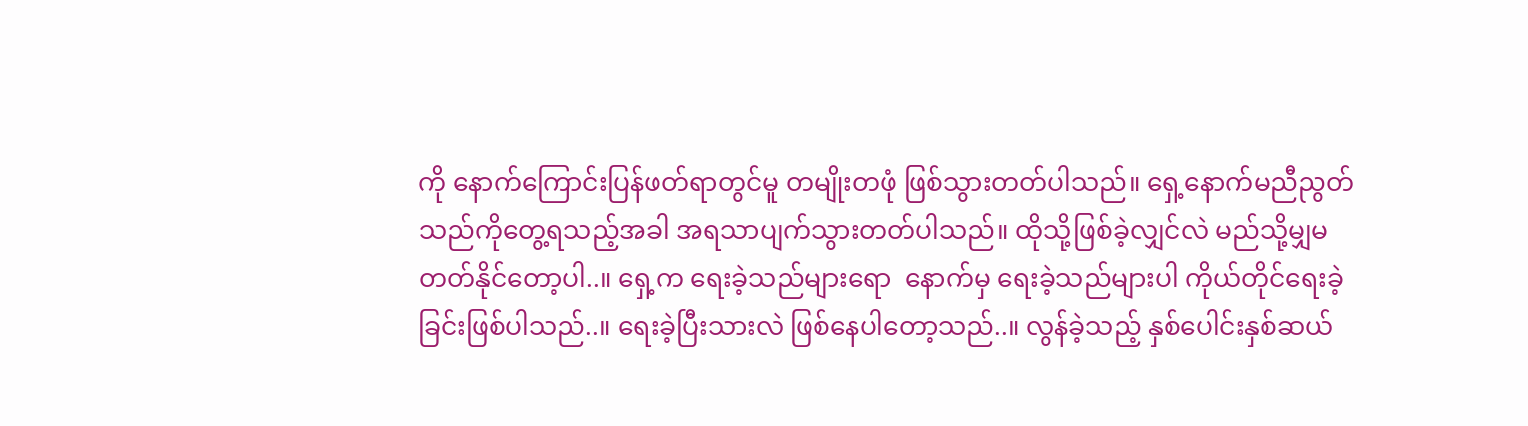ကို နောက်ကြောင်းပြန်ဖတ်ရာတွင်မူ တမျိုးတဖုံ ဖြစ်သွားတတ်ပါသည်။ ရှေ့နောက်မညီညွတ်သည်ကိုတွေ့ရသည့်အခါ အရသာပျက်သွားတတ်ပါသည်။ ထိုသို့ဖြစ်ခဲ့လျှင်လဲ မည်သို့မျှမတတ်နိုင်တော့ပါ..။ ရှေ့က ရေးခဲ့သည်များရော  နောက်မှ ရေးခဲ့သည်များပါ ကိုယ်တိုင်ရေးခဲ့ခြင်းဖြစ်ပါသည်..။ ရေးခဲ့ပြီးသားလဲ ဖြစ်နေပါတော့သည်..။ လွန်ခဲ့သည့် နှစ်ပေါင်းနှစ်ဆယ်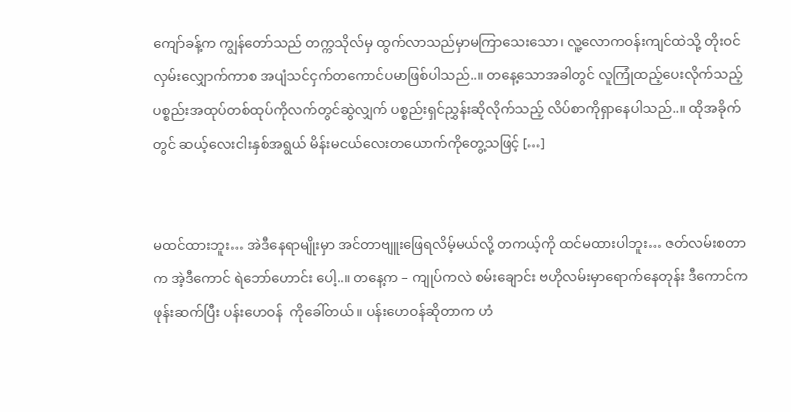ကျော်ခန့်က ကျွန်တော်သည် တက္ကသိုလ်မှ ထွက်လာသည်မှာမကြာသေးသော၊ လူ့လောကဝန်းကျင်ထဲသို့ တိုးဝင်လှမ်းလျှောက်ကာစ အပျံသင်ငှက်တကောင်ပမာဖြစ်ပါသည်..။ တနေ့သောအခါတွင် လူကြုံထည့်ပေးလိုက်သည့် ပစ္စည်းအထုပ်တစ်ထုပ်ကိုလက်တွင်ဆွဲလျှက် ပစ္စည်းရှင်ညွှန်းဆိုလိုက်သည့် လိပ်စာကိုရှာနေပါသည်..။ ထိုအခိုက်တွင် ဆယ့်လေးငါးနှစ်အရွယ် မိန်းမငယ်လေးတယောက်ကိုတွေ့သဖြင့် […]


မထင်ထားဘူး… အဲဒီနေရာမျိုးမှာ အင်တာဗျူးဖြေရလိမ့်မယ်လို့ တကယ့်ကို ထင်မထားပါဘူး… ဇတ်လမ်းစတာက အဲ့ဒီကောင် ရဲဘော်ဟောင်း ပေါ့..။ တနေ့က – ကျုပ်ကလဲ စမ်းချောင်း ဗဟိုလမ်းမှာရောက်နေတုန်း ဒီကောင်က ဖုန်းဆက်ပြီး ပန်းဟေဝန်  ကိုခေါ်တယ်။ ပန်းဟေဝန်ဆိုတာက ဟံ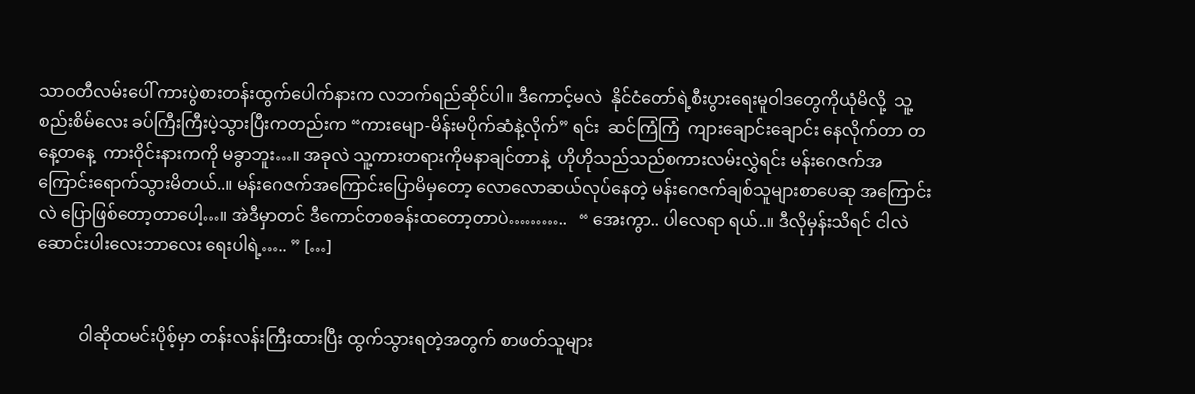သာဝတီလမ်းပေါ် ကားပွဲစားတန်းထွက်ပေါက်နားက လဘက်ရည်ဆိုင်ပါ။ ဒီကောင့်မလဲ  နိုင်ငံတော်ရဲ့စီးပွားရေးမူဝါဒတွေကိုယုံမိလို့  သူ့စည်းစိမ်လေး ခပ်ကြီးကြီးပဲ့သွားပြီးကတည်းက “ကားမျော-မိန်းမပိုက်ဆံနဲ့လိုက်” ရင်း  ဆင်ကြံကြံ  ကျားချောင်းချောင်း နေလိုက်တာ တနေ့တနေ့  ကားဝိုင်းနားကကို မခွာဘူး…။ အခုလဲ သူ့ကားတရားကိုမနာချင်တာနဲ့  ဟိုဟိုသည်သည်စကားလမ်းလွှဲရင်း မန်းဂေဇက်အကြောင်းရောက်သွားမိတယ်..။ မန်းဂေဇက်အကြောင်းပြောမိမှတော့ လောလောဆယ်လုပ်နေတဲ့ မန်းဂေဇက်ချစ်သူများစာပေဆု အကြောင်းလဲ ပြောဖြစ်တော့တာပေါ့…။ အဲဒီမှာတင် ဒီကောင်တစခန်းထတော့တာပဲ………..   “ အေးကွာ.. ပါလေရာ ရယ်..။ ဒီလိုမှန်းသိရင် ငါလဲ ဆောင်းပါးလေးဘာလေး ရေးပါရဲ့….. ” […]


          ဝါဆိုထမင်းပိုစ့်မှာ တန်းလန်းကြီးထားပြီး ထွက်သွားရတဲ့အတွက် စာဖတ်သူများ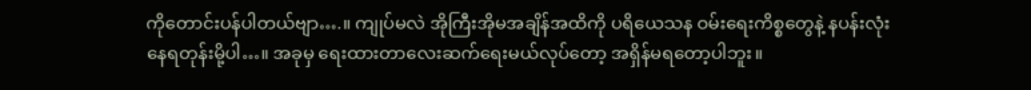ကိုတောင်းပန်ပါတယ်ဗျာ….။ ကျုပ်မလဲ အိုကြီးအိုမအချိန်အထိကို ပရိယေသန ဝမ်းရေးကိစ္စတွေနဲ့ နပန်းလုံးနေရတုန်းမို့ပါ…။ အခုမှ ရေးထားတာလေးဆက်ရေးမယ်လုပ်တော့ အရှိန်မရတော့ပါဘူး။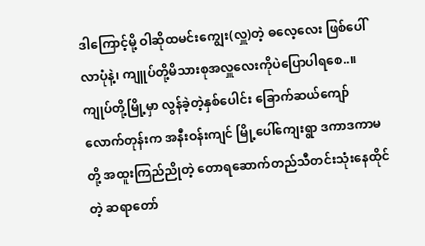ဒါကြောင့်မို့ ဝါဆိုထမင်းကျွေး(လှူ)တဲ့ ဓလေ့လေး ဖြစ်ပေါ်လာပုံနဲ့၊ ကျူပ်တို့မိသားစုအလှူလေးကိုပဲပြောပါရစေ..။ ကျုပ်တို့မြို့မှာ လွန်ခဲ့တဲ့နှစ်ပေါင်း ခြောက်ဆယ်ကျော်လောက်တုန်းက အနီးဝန်းကျင် မြို့ပေါ်ကျေးရွာ ဒကာဒကာမတို့ အထူးကြည်ညိုတဲ့ တောရဆောက်တည်သီတင်းသုံးနေထိုင်တဲ့ ဆရာတော်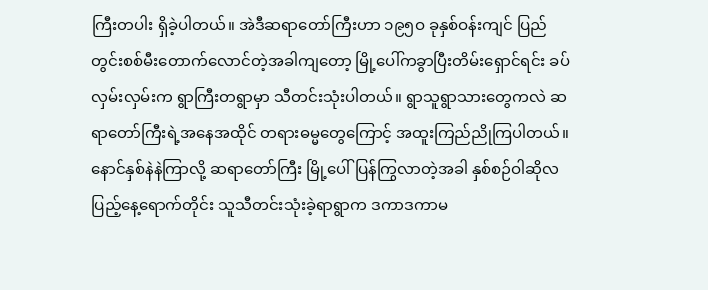ကြီးတပါး ရှိခဲ့ပါတယ်။ အဲဒီဆရာတော်ကြီးဟာ ၁၉၅ဝ ခုနှစ်ဝန်းကျင် ပြည်တွင်းစစ်မီးတောက်လောင်တဲ့အခါကျတော့ မြို့ပေါ်ကခွာပြီးတိမ်းရှောင်ရင်း ခပ်လှမ်းလှမ်းက ရွာကြီးတရွာမှာ သီတင်းသုံးပါတယ်။ ရွာသူရွာသားတွေကလဲ ဆရာတော်ကြီးရဲ့အနေအထိုင် တရားဓမ္မတွေကြောင့် အထူးကြည်ညိုကြပါတယ်။ နောင်နှစ်နဲနဲကြာလို့ ဆရာတော်ကြီး မြို့ပေါ်ပြန်ကြွလာတဲ့အခါ နှစ်စဉ်ဝါဆိုလပြည့်နေ့ရောက်တိုင်း သူသီတင်းသုံးခဲ့ရာရွာက ဒကာဒကာမ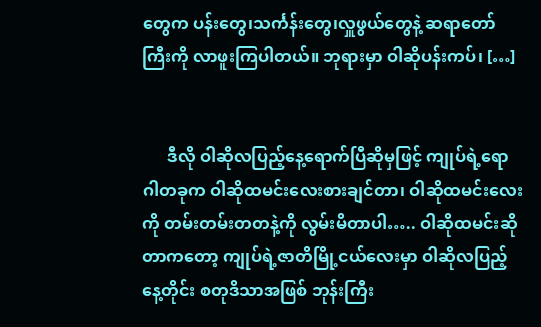တွေက ပန်းတွေ၊သင်္ကန်းတွေ၊လှူဖွယ်တွေနဲ့ ဆရာတော်ကြီးကို လာဖူးကြပါတယ်။ ဘုရားမှာ ဝါဆိုပန်းကပ်၊ […]


      ဒီလို ဝါဆိုလပြည့်နေ့ရောက်ပြီဆိုမှဖြင့် ကျုပ်ရဲ့ရောဂါတခုက ဝါဆိုထမင်းလေးစားချင်တာ၊ ဝါဆိုထမင်းလေးကို တမ်းတမ်းတတနဲ့ကို လွမ်းမိတာပါ….. ဝါဆိုထမင်းဆိုတာကတော့ ကျုပ်ရဲ့ဇာတိမြို့ငယ်လေးမှာ ဝါဆိုလပြည့်နေ့တိုင်း စတုဒိသာအဖြစ် ဘုန်းကြီး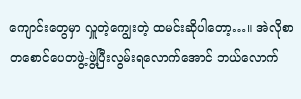ကျောင်းတွေမှာ လှူတဲ့ကျွေးတဲ့ ထမင်းဆိုပါတော့…။ အဲလိုစာတစောင်ပေတဖွဲ့-ဖွဲ့ပြီးလွမ်းရလောက်အောင် ဘယ်လောက်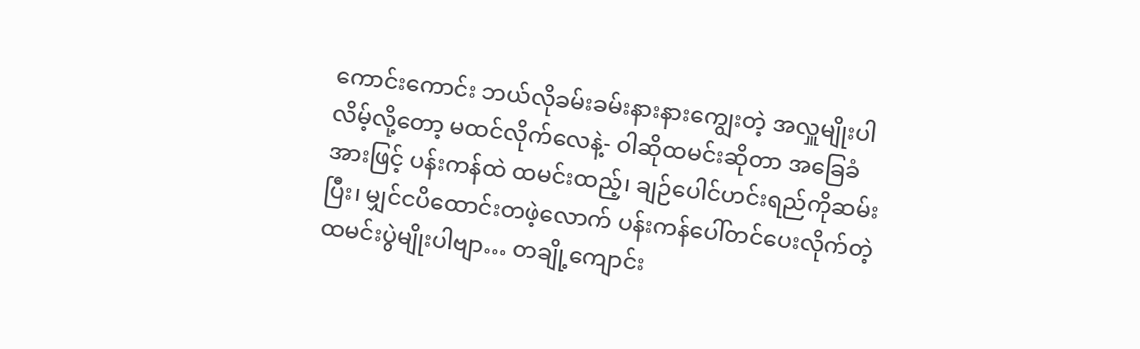ကောင်းကောင်း ဘယ်လိုခမ်းခမ်းနားနားကျွေးတဲ့ အလှူမျိုးပါလိမ့်လို့တော့ မထင်လိုက်လေနဲ့- ဝါဆိုထမင်းဆိုတာ အခြေခံအားဖြင့် ပန်းကန်ထဲ ထမင်းထည့်၊ ချဉ်ပေါင်ဟင်းရည်ကိုဆမ်းပြီး၊ မျှင်ငပိထောင်းတဖဲ့လောက် ပန်းကန်ပေါ်တင်ပေးလိုက်တဲ့ ထမင်းပွဲမျိုးပါဗျာ… တချို့ကျောင်း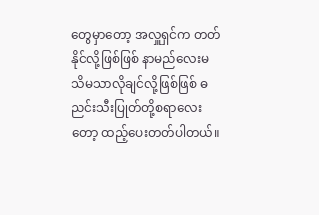တွေမှာတော့ အလှူရှင်က တတ်နိုင်လို့ဖြစ်ဖြစ် နာမည်လေးမသိမသာလိုချင်လို့ဖြစ်ဖြစ် ဓညင်းသီးပြုတ်တို့စရာလေးတော့ ထည့်ပေးတတ်ပါတယ်။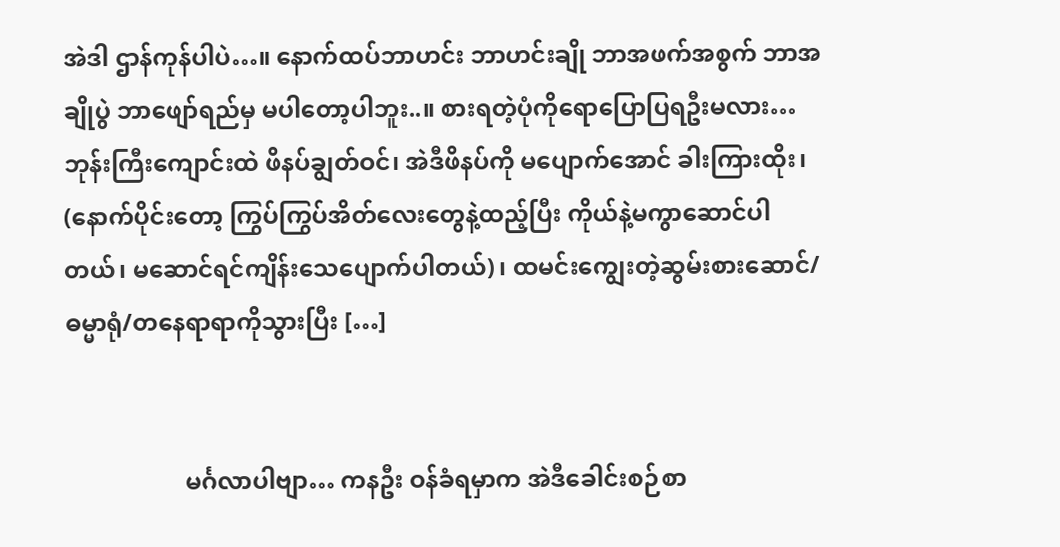အဲဒါ ဌာန်ကုန်ပါပဲ…။ နောက်ထပ်ဘာဟင်း ဘာဟင်းချို ဘာအဖက်အစွက် ဘာအချိုပွဲ ဘာဖျော်ရည်မှ မပါတော့ပါဘူး..။ စားရတဲ့ပုံကိုရောပြောပြရဦးမလား… ဘုန်းကြီးကျောင်းထဲ ဖိနပ်ချွတ်ဝင်၊ အဲဒီဖိနပ်ကို မပျောက်အောင် ခါးကြားထိုး၊ (နောက်ပိုင်းတော့ ကြွပ်ကြွပ်အိတ်လေးတွေနဲ့ထည့်ပြီး ကိုယ်နဲ့မကွာဆောင်ပါတယ်၊ မဆောင်ရင်ကျိန်းသေပျောက်ပါတယ်)၊ ထမင်းကျွေးတဲ့ဆွမ်းစားဆောင်/ဓမ္မာရုံ/တနေရာရာကိုသွားပြီး […]


                    မင်္ဂလာပါဗျာ… ကနဦး ဝန်ခံရမှာက အဲဒီခေါင်းစဉ်စာ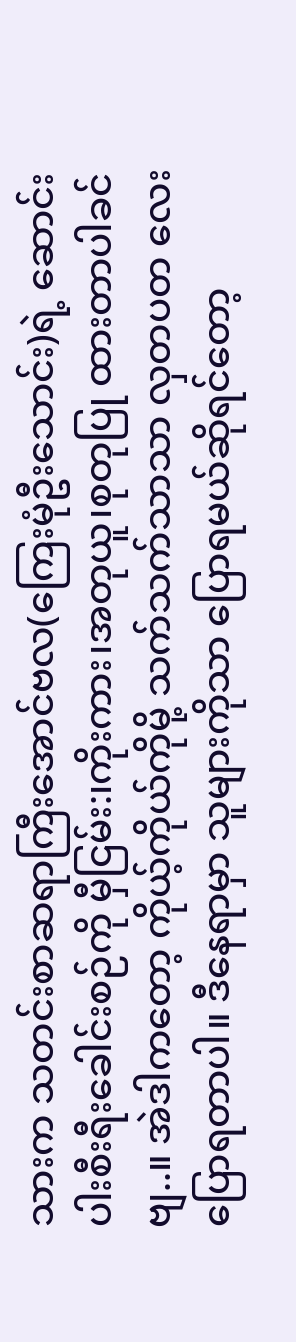သားက သတင်းစာဆရာကြီးအောင်ဗလ(ကြေးမုံဦးသောင်း)ရဲ့ ဆောင်းပါးစီးရီးခေါင်းစဉ်ကို မှီငြမ်း:၊ကိုးကား၊အတုယူ၊စုတုပြု ထားတာပါခင်ဗျ..။ အဲဒါကတော့ ကိုယ့်ကိုယ်ကိုမို့ သက်သက်သာသာ လှတပတ လေးပြောရတာပါ။ ဒီနေရာမှာ သူများကိုသာ ပြောရမယ်ဆိုရင်တော့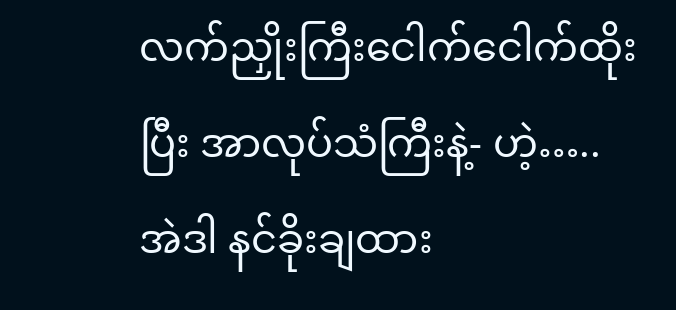လက်ညှိုးကြီးငေါက်ငေါက်ထိုးပြီး အာလုပ်သံကြီးနဲ့- ဟဲ့…..  အဲဒါ နင်ခိုးချထား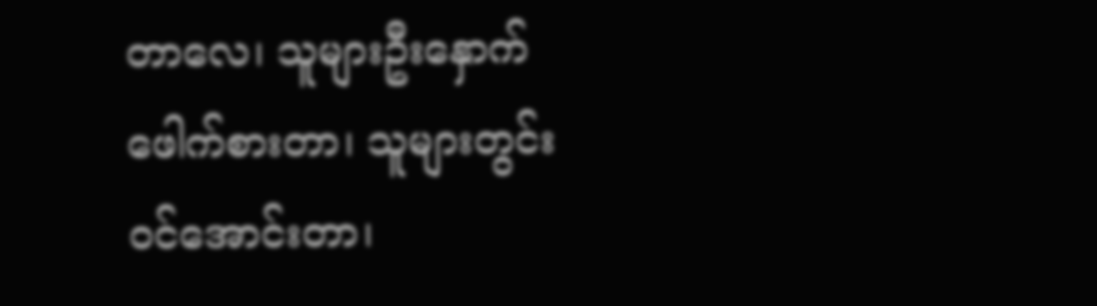တာလေ၊ သူများဦးနှောက်ဖေါက်စားတာ၊ သူများတွင်းဝင်အောင်းတာ၊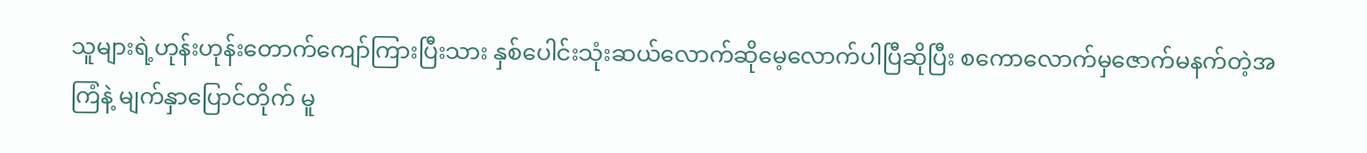သူများရဲ့ဟုန်းဟုန်းတောက်ကျော်ကြားပြီးသား နှစ်ပေါင်းသုံးဆယ်လောက်ဆိုမေ့လောက်ပါပြီဆိုပြီး စကောလောက်မှဇောက်မနက်တဲ့အကြံနဲ့ မျက်နှာပြောင်တိုက် မူ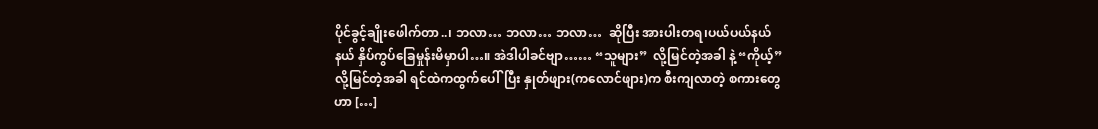ပိုင်ခွင့်ချိုးဖေါက်တာ..၊ ဘလာ… ဘလာ… ဘလာ…  ဆိုပြီး အားပါးတရ၊ပယ်ပယ်နယ်နယ် နှိပ်ကွပ်ခြေမှုန်းမိမှာပါ…။ အဲဒါပါခင်ဗျာ…… “သူများ”  လို့မြင်တဲ့အခါ နဲ့ “ကိုယ့်”  လို့မြင်တဲ့အခါ ရင်ထဲကထွက်ပေါ်ပြီး နှုတ်ဖျား(ကလောင်ဖျား)က စီးကျလာတဲ့ စကားတွေဟာ […]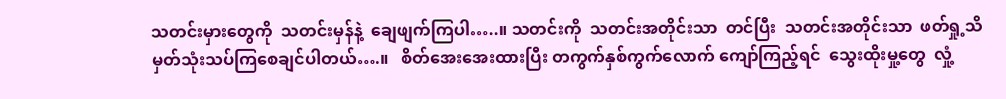သတင်းမှားတွေကို  သတင်းမှန်နဲ့  ချေဖျက်ကြပါ…..။ သတင်းကို  သတင်းအတိုင်းသာ  တင်ပြီး  သတင်းအတိုင်းသာ  ဖတ်ရှု့သိမှတ်သုံးသပ်ကြစေချင်ပါတယ်….။   စိတ်အေးအေးထားပြီး တကွက်နှစ်ကွက်လောက် ကျော်ကြည့်ရင်  သွေးထိုးမှု့တွေ  လှုံ့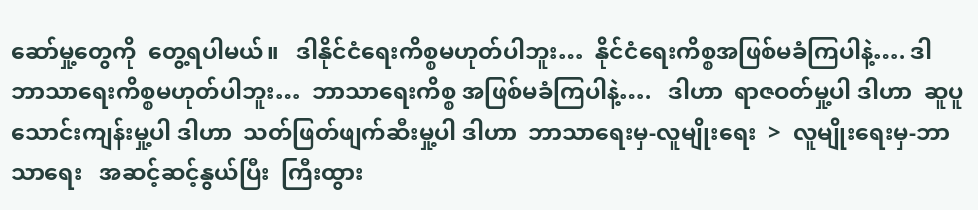ဆော်မှု့တွေကို  တွေ့ရပါမယ်။   ဒါနိုင်ငံရေးကိစ္စမဟုတ်ပါဘူး…  နိုင်ငံရေးကိစ္စအဖြစ်မခံကြပါနဲ့…. ဒါ ဘာသာရေးကိစ္စမဟုတ်ပါဘူး…  ဘာသာရေးကိစ္စ အဖြစ်မခံကြပါနဲ့….   ဒါဟာ  ရာဇဝတ်မှု့ပါ ဒါဟာ  ဆူပူသောင်းကျန်းမှု့ပါ ဒါဟာ  သတ်ဖြတ်ဖျက်ဆီးမှု့ပါ ဒါဟာ  ဘာသာရေးမှ-လူမျိုးရေး  >  လူမျိုးရေးမှ-ဘာသာရေး   အဆင့်ဆင့်နွယ်ပြီး  ကြီးထွား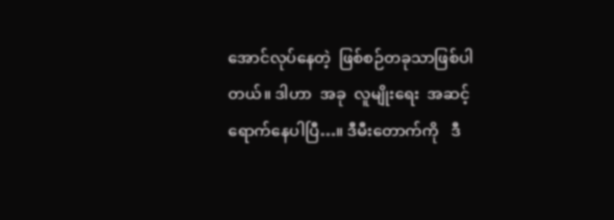အောင်လုပ်နေတဲ့  ဖြစ်စဉ်တခုသာဖြစ်ပါတယ်။ ဒါဟာ  အခု  လူမျိုးရေး  အဆင့်  ရောက်နေပါပြီ…။ ဒီမီးတောက်ကို   ဒီ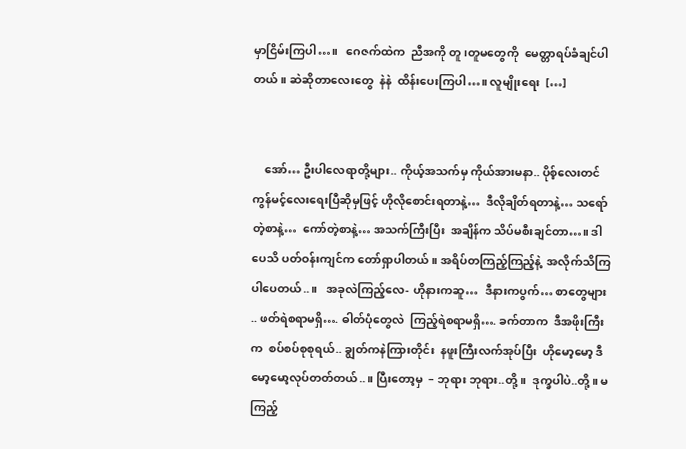မှာငြိမ်းကြပါ…။   ဂေဇက်ထဲက  ညီအကို တူ၊တူမတွေကို  မေတ္တာရပ်ခံချင်ပါတယ်။ ဆဲဆိုတာလေးတွေ  နဲနဲ  ထိန်းပေးကြပါ…။ လူမျိုးရေး  […]


    အော်… ဦးပါလေရာတို့များ.. ကိုယ့်အသက်မှ ကိုယ်အားမနာ.. ပိုစ့်လေးတင် ကွန်မင့်လေးရေးပြီဆိုမှဖြင့် ဟိုလိုစောင်းရတာနဲ့…  ဒီလိုချိတ်ရတာနဲ့… သရော်တဲ့စာနဲ့…  ကော်တဲ့စာနဲ့… အသက်ကြီးပြီး  အချိန်က သိပ်မစီးချင်တာ…။ ဒါပေသိ ပတ်ဝန်းကျင်က တော်ရှာပါတယ်။ အရိပ်တကြည့်ကြည့်နဲ့  အလိုက်သိကြပါပေတယ်..။   အခုလဲကြည့်လေ- ဟိုနားကဆူ…  ဒီနားကပွက်… စာတွေများ .. ဖတ်ရဲစရာမရှိ…. ဓါတ်ပုံတွေလဲ  ကြည့်ရဲစရာမရှိ…. ခက်တာက  ဒီအဖိုးကြီးက  စပ်စပ်စုစုရယ်.. ချွတ်ကနဲကြားတိုင်း  နဖူးကြီးလက်အုပ်ပြီး  ဟိုမော့မော့ ဒီမော့မော့လုပ်တတ်တယ်..။ ပြီးတော့မှ  – ဘုရား ဘုရား..တို့။  ဒုက္ခပါပဲ..တို့ ။ မကြည့်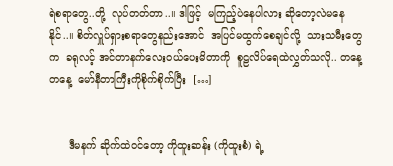ရဲစရာတွေ..တို့  လုပ်တတ်တာ..။ ဒါဖြင့်  မကြည့်ပဲနေပါလား ဆိုတော့လဲမနေနိုင်..။ စိတ်လှူပ်ရှားစရာတွေနည်းအောင်  အပြင်မထွက်စေချင်လို့  သားသမီးတွေက  ခရုလင့် အင်တာနက်လေးဝယ်ပေးမိတာကို  စူဠလိပ်ရေထဲလွှတ်သလို.. တနေ့တနေ့  မော်နီတာကြီးကိုစိုက်စိုက်ပြီး  […]


      ဒီမနက် ဆိုက်ထဲဝင်တော့ ကိုထူးဆန်း (ကိုထူးစံ) ရဲ့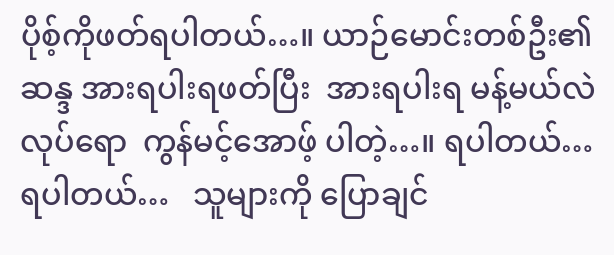ပိုစ့်ကိုဖတ်ရပါတယ်…။ ယာဉ်မောင်းတစ်ဦး၏ ဆန္ဒ အားရပါးရဖတ်ပြီး  အားရပါးရ မန့်မယ်လဲလုပ်ရော  ကွန်မင့်အောဖ့် ပါတဲ့…။ ရပါတယ်…  ရပါတယ်…   သူများကို ပြောချင်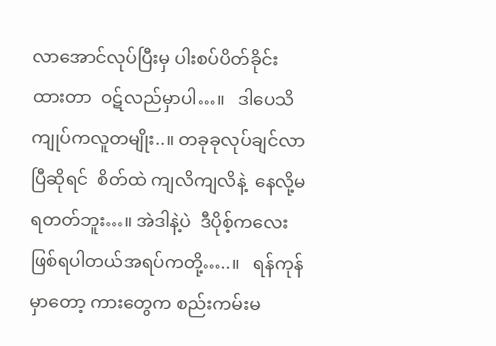လာအောင်လုပ်ပြီးမှ ပါးစပ်ပိတ်ခိုင်းထားတာ  ဝဋ်လည်မှာပါ…။   ဒါပေသိ    ကျုပ်ကလူတမျိုး..။ တခုခုလုပ်ချင်လာပြီဆိုရင်  စိတ်ထဲ ကျလိကျလိနဲ့  နေလို့မရတတ်ဘူး…။ အဲဒါနဲ့ပဲ  ဒီပိုစ့်ကလေးဖြစ်ရပါတယ်အရပ်ကတို့…..။   ရန်ကုန်မှာတော့ ကားတွေက စည်းကမ်းမ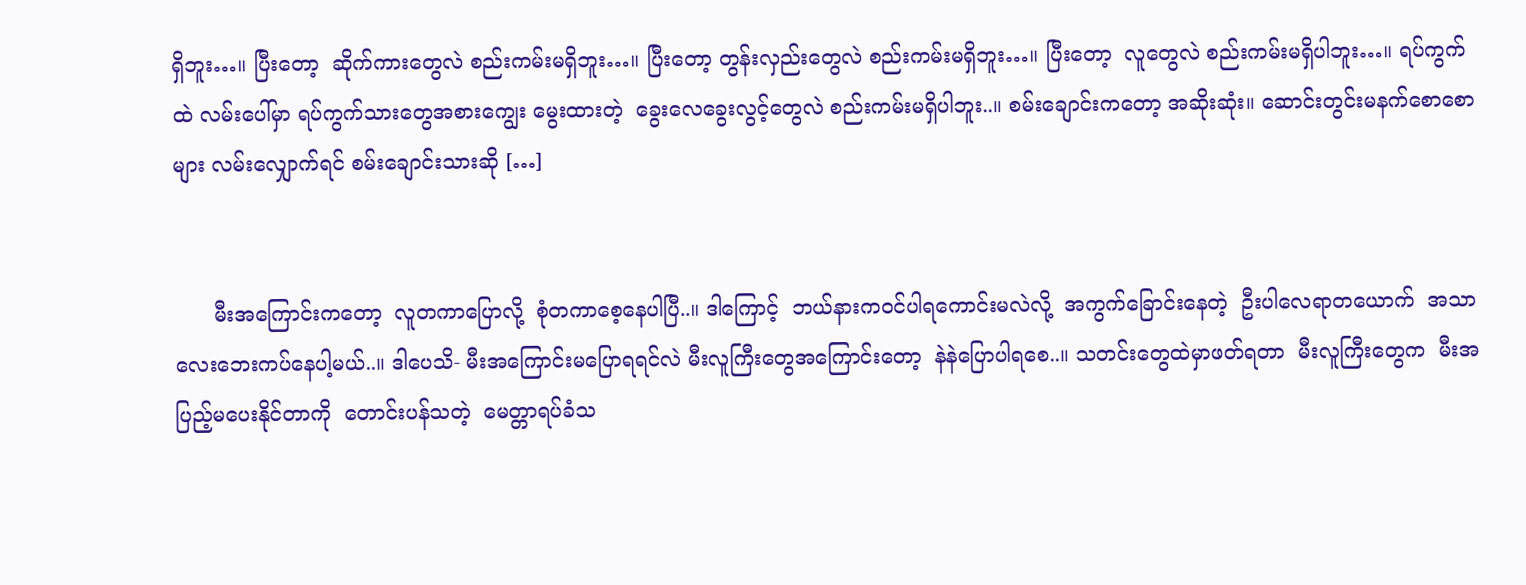ရှိဘူး…။ ပြီးတော့  ဆိုက်ကားတွေလဲ စည်းကမ်းမရှိဘူး…။ ပြီးတော့ တွန်းလှည်းတွေလဲ စည်းကမ်းမရှိဘူး…။ ပြီးတော့  လူတွေလဲ စည်းကမ်းမရှိပါဘူး…။ ရပ်ကွက်ထဲ လမ်းပေါ်မှာ ရပ်ကွက်သားတွေအစားကျွေး မွေးထားတဲ့  ခွေးလေခွေးလွင့်တွေလဲ စည်းကမ်းမရှိပါဘူး..။ စမ်းချောင်းကတော့ အဆိုးဆုံး။ ဆောင်းတွင်းမနက်စောစောများ လမ်းလျှောက်ရင် စမ်းချောင်းသားဆို […]


      မီးအကြောင်းကတော့  လူတကာပြောလို့  စုံတကာစေ့နေပါပြီ..။ ဒါကြောင့်  ဘယ်နားကဝင်ပါရကောင်းမလဲလို့  အကွက်ခြောင်းနေတဲ့  ဦးပါလေရာတယောက်  အသာလေးဘေးကပ်နေပါ့မယ်..။ ဒါပေသိ- မီးအကြောင်းမပြောရရင်လဲ မီးလူကြီးတွေအကြောင်းတော့  နဲနဲပြောပါရစေ..။ သတင်းတွေထဲမှာဖတ်ရတာ  မီးလူကြီးတွေက  မီးအပြည့်မပေးနိုင်တာကို  တောင်းပန်သတဲ့  မေတ္တာရပ်ခံသ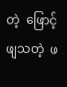တဲ့  ဖြောင့်ဖျသတဲ့  ဖ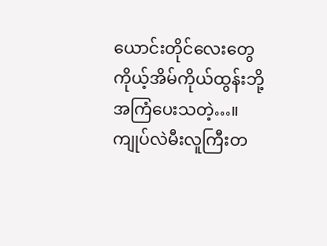ယောင်းတိုင်လေးတွေ  ကိုယ့်အိမ်ကိုယ်ထွန်းဘို့  အကြံပေးသတဲ့…။ ကျုပ်လဲမီးလူကြီးတ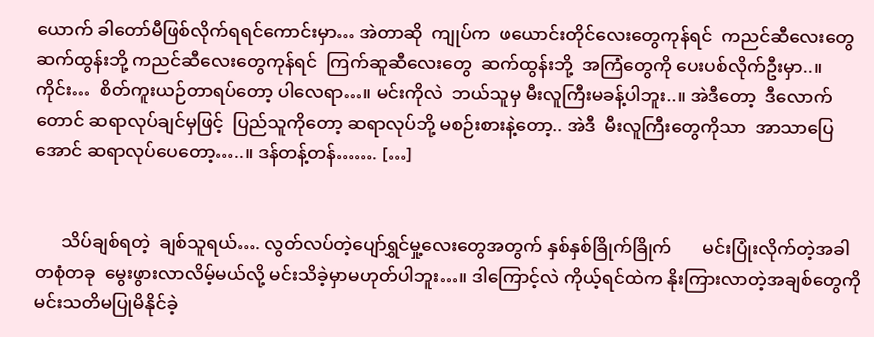ယောက် ခါတော်မီဖြစ်လိုက်ရရင်ကောင်းမှာ… အဲတာဆို  ကျုပ်က  ဖယောင်းတိုင်လေးတွေကုန်ရင်  ကညင်ဆီလေးတွေ  ဆက်ထွန်းဘို့ ကညင်ဆီလေးတွေကုန်ရင်  ကြက်ဆူဆီလေးတွေ  ဆက်ထွန်းဘို့  အကြံတွေကို ပေးပစ်လိုက်ဦးမှာ..။   ကိုင်း…  စိတ်ကူးယဉ်တာရပ်တော့ ပါလေရာ…။ မင်းကိုလဲ  ဘယ်သူမှ မီးလူကြီးမခန့်ပါဘူး..။ အဲဒီတော့  ဒီလောက်တောင် ဆရာလုပ်ချင်မှဖြင့်  ပြည်သူကိုတော့ ဆရာလုပ်ဘို့ မစဉ်းစားနဲ့တော့.. အဲဒီ  မီးလူကြီးတွေကိုသာ  အာသာပြေအောင် ဆရာလုပ်ပေတော့…..။ ဒန်တန့်တန်……. […]


      သိပ်ချစ်ရတဲ့  ချစ်သူရယ်…. လွတ်လပ်တဲ့ပျော်ရွှင်မှု့လေးတွေအတွက် နှစ်နှစ်ခြိုက်ခြိုက်       မင်းပြုံးလိုက်တဲ့အခါ တစုံတခု  မွေးဖွားလာလိမ့်မယ်လို့ မင်းသိခဲ့မှာမဟုတ်ပါဘူး…။ ဒါကြောင့်လဲ ကိုယ့်ရင်ထဲက နိုးကြားလာတဲ့အချစ်တွေကို မင်းသတိမပြုမိနိုင်ခဲ့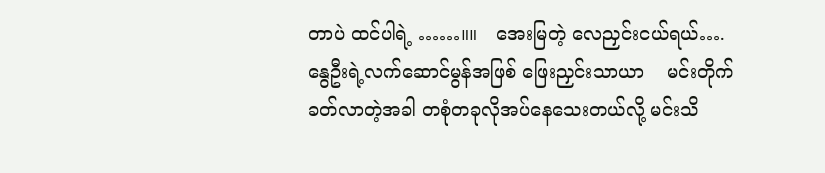တာပဲ ထင်ပါရဲ့ ……။။   အေးမြတဲ့ လေညှင်းငယ်ရယ်…. နွေဦးရဲ့လက်ဆောင်မွန်အဖြစ် ဖြေးညှင်းသာယာ    မင်းတိုက်ခတ်လာတဲ့အခါ တစုံတခုလိုအပ်နေသေးတယ်လို့ မင်းသိ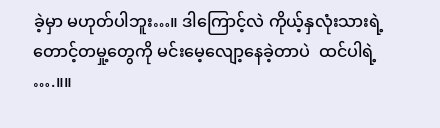ခဲ့မှာ မဟုတ်ပါဘူး…။ ဒါကြောင့်လဲ ကိုယ့်နှလုံးသားရဲ့တောင့်တမှု့တွေကို မင်းမေ့လျော့နေခဲ့တာပဲ  ထင်ပါရဲ့ ….။။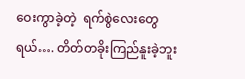ဝေးကွာခဲ့တဲ့  ရက်စွဲလေးတွေရယ်…. တိတ်တခိုးကြည်နူးခဲ့ဘူး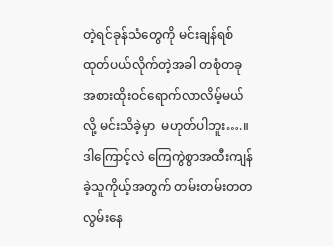တဲ့ရင်ခုန်သံတွေကို မင်းချန်ရစ်ထုတ်ပယ်လိုက်တဲ့အခါ တစုံတခု အစားထိုးဝင်ရောက်လာလိမ့်မယ်လို့ မင်းသိခဲ့မှာ  မဟုတ်ပါဘူး….။ ဒါကြောင့်လဲ ကြေကွဲစွာအထီးကျန်ခဲ့သူကိုယ့်အတွက် တမ်းတမ်းတတ  လွမ်းနေ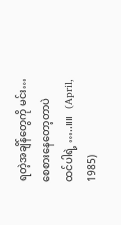ရတဲ့အချိန်တွေကို မင်း…  စေစားနေတော့တာပဲ   ထင်ပါရဲ့ …..။။   (April, 1985)